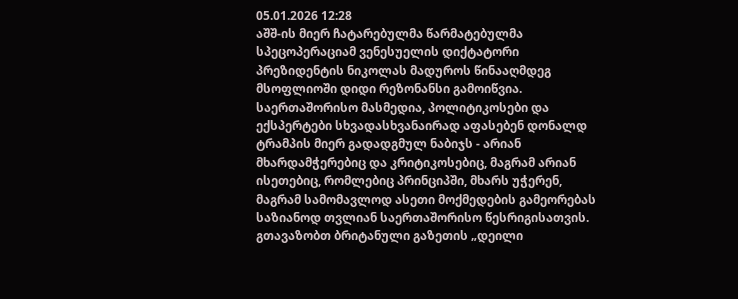05.01.2026 12:28
აშშ-ის მიერ ჩატარებულმა წარმატებულმა სპეცოპერაციამ ვენესუელის დიქტატორი პრეზიდენტის ნიკოლას მადუროს წინააღმდეგ მსოფლიოში დიდი რეზონანსი გამოიწვია. საერთაშორისო მასმედია, პოლიტიკოსები და ექსპერტები სხვადასხვანაირად აფასებენ დონალდ ტრამპის მიერ გადადგმულ ნაბიჯს - არიან მხარდამჭერებიც და კრიტიკოსებიც, მაგრამ არიან ისეთებიც, რომლებიც პრინციპში, მხარს უჭერენ, მაგრამ სამომავლოდ ასეთი მოქმედების გამეორებას საზიანოდ თვლიან საერთაშორისო წესრიგისათვის.
გთავაზობთ ბრიტანული გაზეთის „დეილი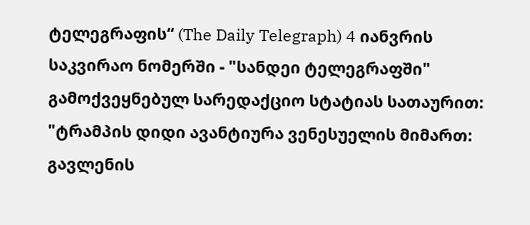ტელეგრაფის“ (The Daily Telegraph) 4 იანვრის საკვირაო ნომერში - "სანდეი ტელეგრაფში" გამოქვეყნებულ სარედაქციო სტატიას სათაურით: "ტრამპის დიდი ავანტიურა ვენესუელის მიმართ: გავლენის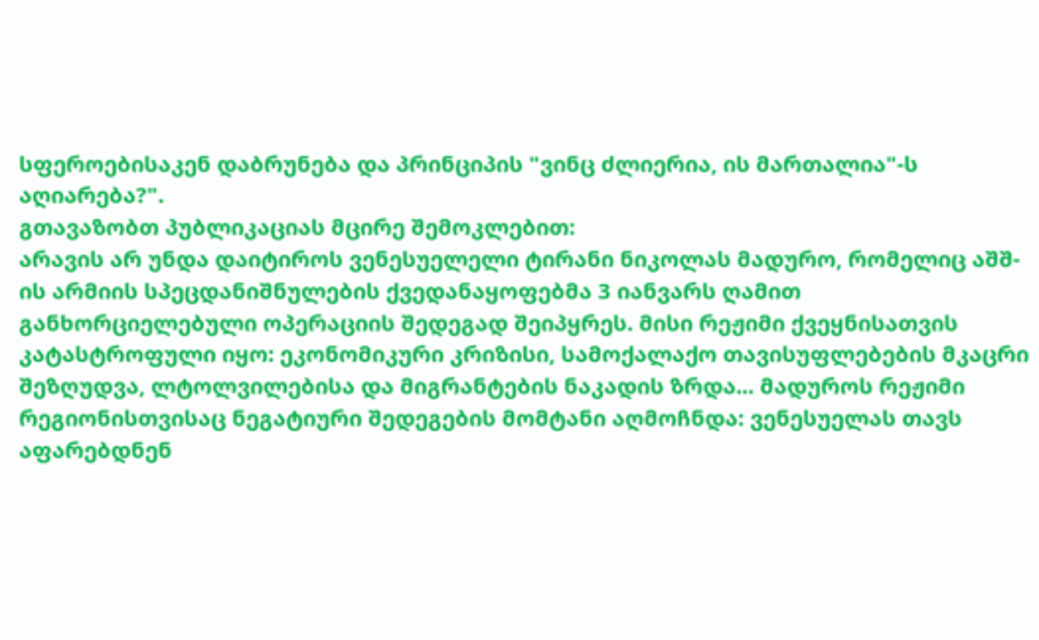სფეროებისაკენ დაბრუნება და პრინციპის "ვინც ძლიერია, ის მართალია"-ს აღიარება?".
გთავაზობთ პუბლიკაციას მცირე შემოკლებით:
არავის არ უნდა დაიტიროს ვენესუელელი ტირანი ნიკოლას მადურო, რომელიც აშშ-ის არმიის სპეცდანიშნულების ქვედანაყოფებმა 3 იანვარს ღამით განხორციელებული ოპერაციის შედეგად შეიპყრეს. მისი რეჟიმი ქვეყნისათვის კატასტროფული იყო: ეკონომიკური კრიზისი, სამოქალაქო თავისუფლებების მკაცრი შეზღუდვა, ლტოლვილებისა და მიგრანტების ნაკადის ზრდა... მადუროს რეჟიმი რეგიონისთვისაც ნეგატიური შედეგების მომტანი აღმოჩნდა: ვენესუელას თავს აფარებდნენ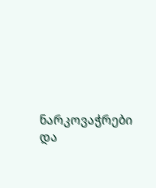ნარკოვაჭრები და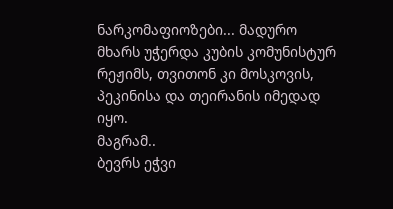ნარკომაფიოზები... მადურო მხარს უჭერდა კუბის კომუნისტურ რეჟიმს, თვითონ კი მოსკოვის, პეკინისა და თეირანის იმედად იყო.
მაგრამ..
ბევრს ეჭვი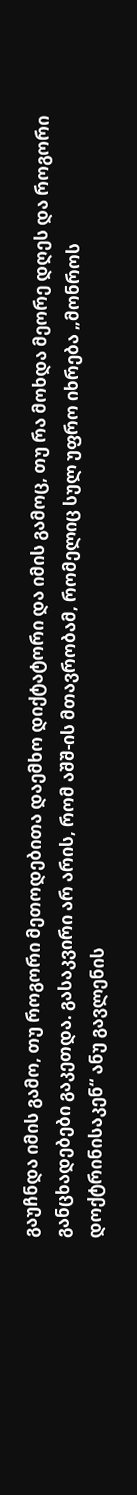გაუჩნდა იმის გამო, თუ როგორი მეთოდებითა დაემხო დიქტატორი და იმის გამოც, თუ რა მოხდა მეორე დღეს და როგორი განცხადებები გაკეთდა. გასაკვირი არ არის, რომ აშშ-ის მთავრობამ, რომელიც სულ უფრო იხრება „მონროს დოქტრინისაკენ“ ანუ გავლენის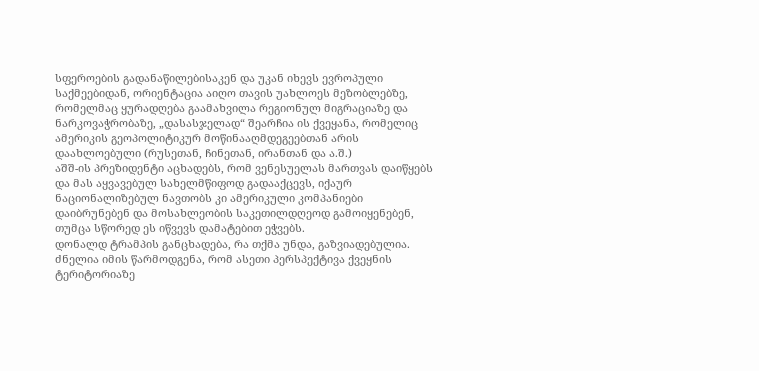სფეროების გადანაწილებისაკენ და უკან იხევს ევროპული საქმეებიდან, ორიენტაცია აიღო თავის უახლოეს მეზობლებზე, რომელმაც ყურადღება გაამახვილა რეგიონულ მიგრაციაზე და ნარკოვაჭრობაზე, „დასასჯელად“ შეარჩია ის ქვეყანა, რომელიც ამერიკის გეოპოლიტიკურ მოწინააღმდეგეებთან არის დაახლოებული (რუსეთან, ჩინეთან, ირანთან და ა.შ.)
აშშ-ის პრეზიდენტი აცხადებს, რომ ვენესუელას მართვას დაიწყებს და მას აყვავებულ სახელმწიფოდ გადააქცევს, იქაურ ნაციონალიზებულ ნავთობს კი ამერიკული კომპანიები დაიბრუნებენ და მოსახლეობის საკეთილდღეოდ გამოიყენებენ, თუმცა სწორედ ეს იწვევს დამატებით ეჭვებს.
დონალდ ტრამპის განცხადება, რა თქმა უნდა, გაზვიადებულია. ძნელია იმის წარმოდგენა, რომ ასეთი პერსპექტივა ქვეყნის ტერიტორიაზე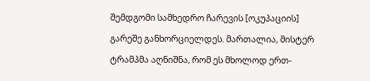შემდგომი სამხედრო ჩარევის [ოკუპაციის] გარეშე განხორციელდეს. მართალია, მისტერ ტრამპმა აღნიშნა, რომ ეს მხოლოდ ერთ-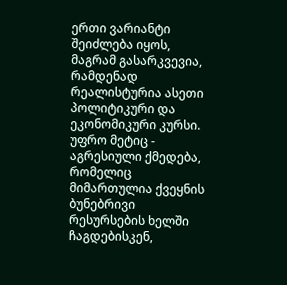ერთი ვარიანტი შეიძლება იყოს, მაგრამ გასარკვევია, რამდენად რეალისტურია ასეთი პოლიტიკური და ეკონომიკური კურსი. უფრო მეტიც - აგრესიული ქმედება, რომელიც მიმართულია ქვეყნის ბუნებრივი რესურსების ხელში ჩაგდებისკენ,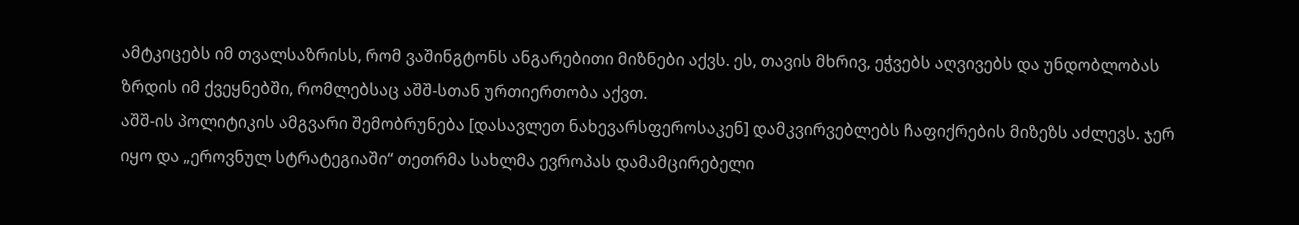ამტკიცებს იმ თვალსაზრისს, რომ ვაშინგტონს ანგარებითი მიზნები აქვს. ეს, თავის მხრივ, ეჭვებს აღვივებს და უნდობლობას ზრდის იმ ქვეყნებში, რომლებსაც აშშ-სთან ურთიერთობა აქვთ.
აშშ-ის პოლიტიკის ამგვარი შემობრუნება [დასავლეთ ნახევარსფეროსაკენ] დამკვირვებლებს ჩაფიქრების მიზეზს აძლევს. ჯერ იყო და „ეროვნულ სტრატეგიაში“ თეთრმა სახლმა ევროპას დამამცირებელი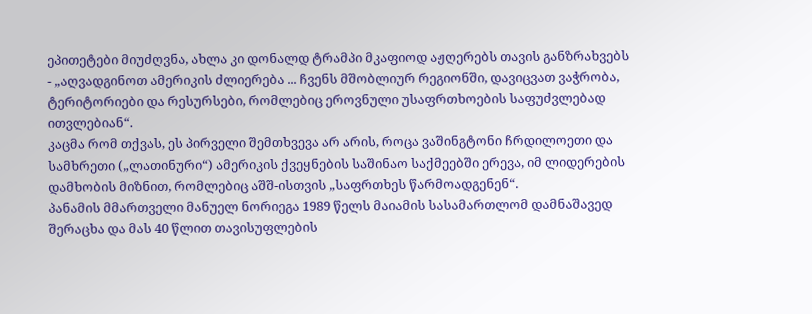ეპითეტები მიუძღვნა, ახლა კი დონალდ ტრამპი მკაფიოდ აჟღერებს თავის განზრახვებს - „აღვადგინოთ ამერიკის ძლიერება ... ჩვენს მშობლიურ რეგიონში, დავიცვათ ვაჭრობა, ტერიტორიები და რესურსები, რომლებიც ეროვნული უსაფრთხოების საფუძვლებად ითვლებიან“.
კაცმა რომ თქვას, ეს პირველი შემთხვევა არ არის, როცა ვაშინგტონი ჩრდილოეთი და სამხრეთი („ლათინური“) ამერიკის ქვეყნების საშინაო საქმეებში ერევა, იმ ლიდერების დამხობის მიზნით, რომლებიც აშშ-ისთვის „საფრთხეს წარმოადგენენ“.
პანამის მმართველი მანუელ ნორიეგა 1989 წელს მაიამის სასამართლომ დამნაშავედ შერაცხა და მას 40 წლით თავისუფლების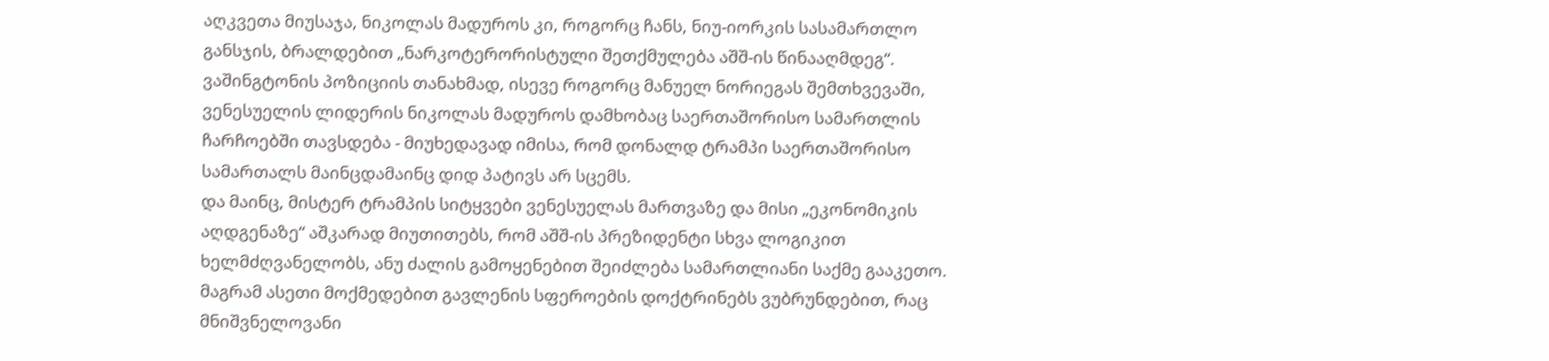აღკვეთა მიუსაჯა, ნიკოლას მადუროს კი, როგორც ჩანს, ნიუ-იორკის სასამართლო განსჯის, ბრალდებით „ნარკოტერორისტული შეთქმულება აშშ-ის წინააღმდეგ“.
ვაშინგტონის პოზიციის თანახმად, ისევე როგორც მანუელ ნორიეგას შემთხვევაში, ვენესუელის ლიდერის ნიკოლას მადუროს დამხობაც საერთაშორისო სამართლის ჩარჩოებში თავსდება - მიუხედავად იმისა, რომ დონალდ ტრამპი საერთაშორისო სამართალს მაინცდამაინც დიდ პატივს არ სცემს.
და მაინც, მისტერ ტრამპის სიტყვები ვენესუელას მართვაზე და მისი „ეკონომიკის აღდგენაზე“ აშკარად მიუთითებს, რომ აშშ-ის პრეზიდენტი სხვა ლოგიკით ხელმძღვანელობს, ანუ ძალის გამოყენებით შეიძლება სამართლიანი საქმე გააკეთო. მაგრამ ასეთი მოქმედებით გავლენის სფეროების დოქტრინებს ვუბრუნდებით, რაც მნიშვნელოვანი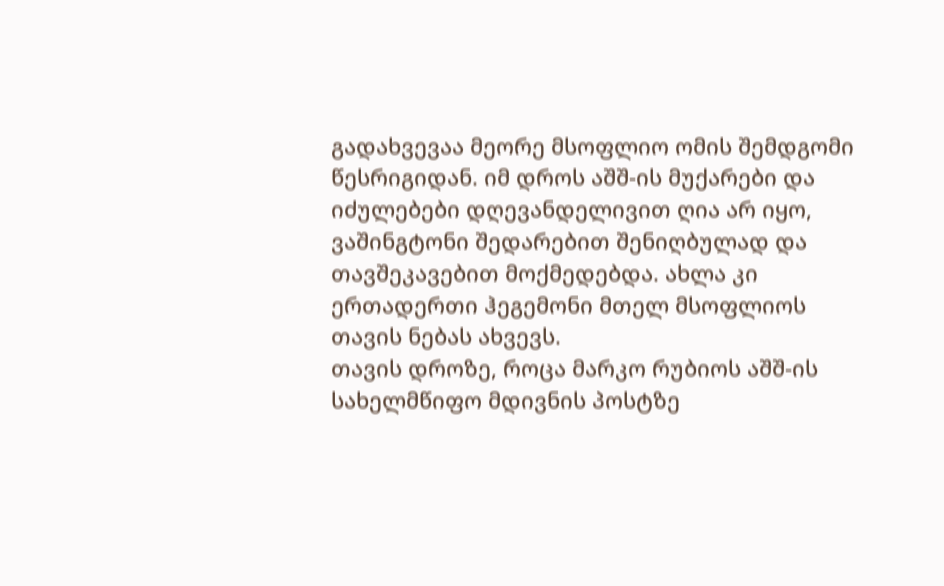გადახვევაა მეორე მსოფლიო ომის შემდგომი წესრიგიდან. იმ დროს აშშ-ის მუქარები და იძულებები დღევანდელივით ღია არ იყო, ვაშინგტონი შედარებით შენიღბულად და თავშეკავებით მოქმედებდა. ახლა კი ერთადერთი ჰეგემონი მთელ მსოფლიოს თავის ნებას ახვევს.
თავის დროზე, როცა მარკო რუბიოს აშშ-ის სახელმწიფო მდივნის პოსტზე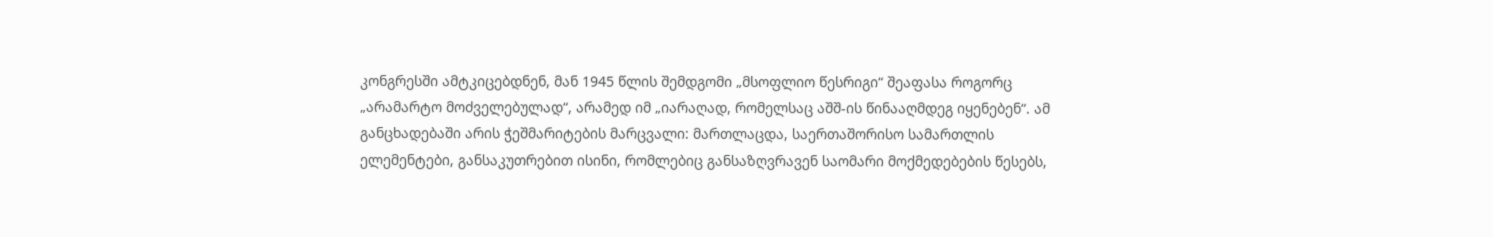კონგრესში ამტკიცებდნენ, მან 1945 წლის შემდგომი „მსოფლიო წესრიგი“ შეაფასა როგორც „არამარტო მოძველებულად“, არამედ იმ „იარაღად, რომელსაც აშშ-ის წინააღმდეგ იყენებენ“. ამ განცხადებაში არის ჭეშმარიტების მარცვალი: მართლაცდა, საერთაშორისო სამართლის ელემენტები, განსაკუთრებით ისინი, რომლებიც განსაზღვრავენ საომარი მოქმედებების წესებს,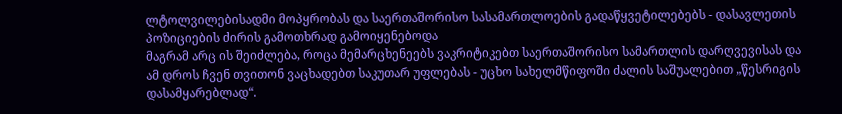ლტოლვილებისადმი მოპყრობას და საერთაშორისო სასამართლოების გადაწყვეტილებებს - დასავლეთის პოზიციების ძირის გამოთხრად გამოიყენებოდა
მაგრამ არც ის შეიძლება, როცა მემარცხენეებს ვაკრიტიკებთ საერთაშორისო სამართლის დარღვევისას და ამ დროს ჩვენ თვითონ ვაცხადებთ საკუთარ უფლებას - უცხო სახელმწიფოში ძალის საშუალებით „წესრიგის დასამყარებლად“.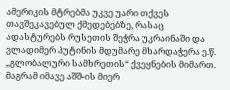ამერიკის მტრებმა უკვე უარი თქვეს თავშეკავებულ ქმედებებზე, რასაც ადასტურებს რუსეთის შეჭრა უკრაინაში და ვლადიმერ პუტინის მდუმარე მხარდაჭერა ე.წ. „გლობალური სამხრეთის“ ქვეყნების მიმართ. მაგრამ იმავე აშშ-ის მიერ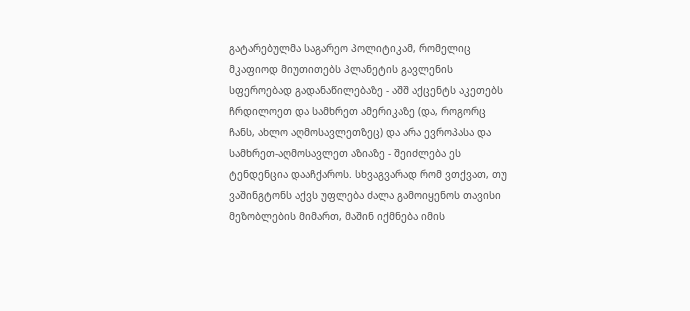გატარებულმა საგარეო პოლიტიკამ, რომელიც მკაფიოდ მიუთითებს პლანეტის გავლენის სფეროებად გადანაწილებაზე - აშშ აქცენტს აკეთებს ჩრდილოეთ და სამხრეთ ამერიკაზე (და, როგორც ჩანს, ახლო აღმოსავლეთზეც) და არა ევროპასა და სამხრეთ-აღმოსავლეთ აზიაზე - შეიძლება ეს ტენდენცია დააჩქაროს. სხვაგვარად რომ ვთქვათ, თუ ვაშინგტონს აქვს უფლება ძალა გამოიყენოს თავისი მეზობლების მიმართ, მაშინ იქმნება იმის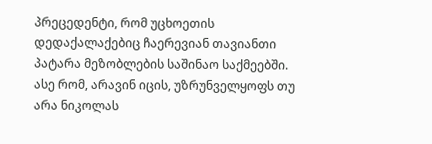პრეცედენტი, რომ უცხოეთის დედაქალაქებიც ჩაერევიან თავიანთი პატარა მეზობლების საშინაო საქმეებში.
ასე რომ, არავინ იცის, უზრუნველყოფს თუ არა ნიკოლას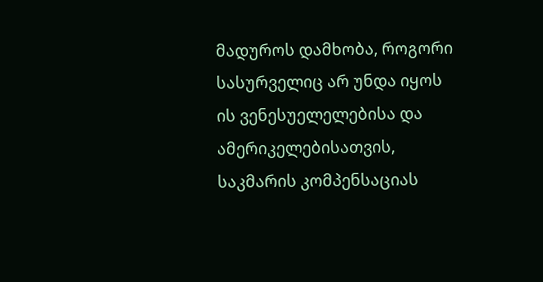მადუროს დამხობა, როგორი სასურველიც არ უნდა იყოს ის ვენესუელელებისა და ამერიკელებისათვის, საკმარის კომპენსაციას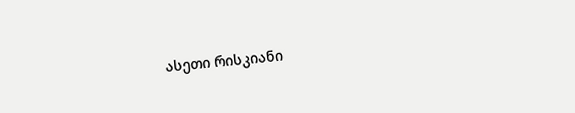ასეთი რისკიანი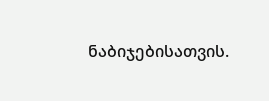ნაბიჯებისათვის.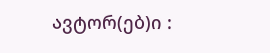ავტორ(ებ)ი :